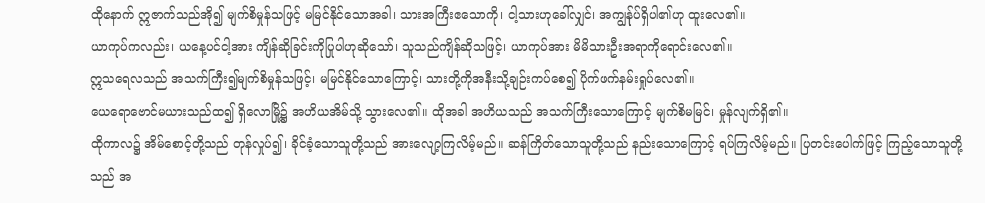ထိုနောက် ဣဇာက်သည်အို၍ မျက်စိမှုန်သဖြင့် မမြင်နိုင်သောအခါ၊ သားအကြီးဧသောကို၊ ငါ့သားဟုခေါ်လျှင်၊ အကျွန်ုပ်ရှိပါ၏ဟု ထူးလေ၏။
ယာကုပ်ကလည်း၊ ယနေ့ပင်ငါ့အား ကျိန်ဆိုခြင်းကိုပြုပါဟုဆိုသော်၊ သူသည်ကျိန်ဆိုသဖြင့်၊ ယာကုပ်အား မိမိသားဦးအရာကိုရောင်းလေ၏။
ဣသရေလသည် အသက်ကြီး၍မျက်စိမှုန်သဖြင့်၊ မမြင်နိုင်သောကြောင့်၊ သားတို့ကိုအနီးသို့ချဉ်းကပ်စေ၍ ပိုက်ဖက်နမ်းရှုပ်လေ၏။
ယေရောဗောင်မယားသည်ထ၍ ရှိလောမြို့၌ အဟိယအိမ်သို့ သွားလေ၏။ ထိုအခါ အဟိယသည် အသက်ကြီးသောကြောင့် မျက်စိမမြင်၊ မှုန်လျက်ရှိ၏။
ထိုကာလ၌ အိမ်စောင့်တို့သည် တုန်လှုပ်၍၊ ခိုင်ခံ့သောသူတို့သည် အားလျော့ကြလိမ့်မည်။ ဆန်ကြိတ်သောသူတို့သည် နည်းသောကြောင့် ရပ်ကြလိမ့်မည်။ ပြတင်းပေါက်ဖြင့် ကြည့်သောသူတို့သည် အ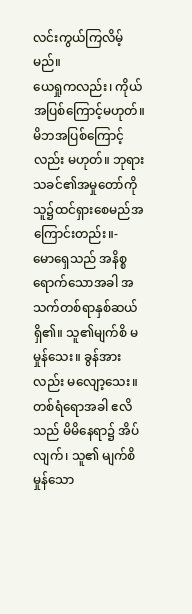လင်းကွယ်ကြလိမ့်မည်။
ယေရှုကလည်း၊ ကိုယ်အပြစ်ကြောင့်မဟုတ်။ မိဘအပြစ်ကြောင့်လည်း မဟုတ်။ ဘုရားသခင်၏အမှုတော်ကို သူ၌ထင်ရှားစေမည်အကြောင်းတည်း။-
မောရှေသည် အနိစ္စရောက်သောအခါ အသက်တစ်ရာနှစ်ဆယ် ရှိ၏။ သူ၏မျက်စိ မမှုန်သေး။ ခွန်အားလည်း မလျော့သေး။
တစ်ရံရောအခါ ဧလိသည် မိမိနေရာ၌ အိပ်လျက်၊ သူ၏ မျက်စိမှုန်သော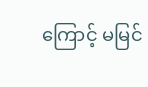ကြောင့် မမြင်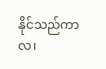နိုင်သည်ကာလ၊